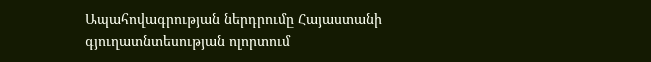Ապահովագրության ներդրումը Հայաստանի գյուղատնտեսության ոլորտում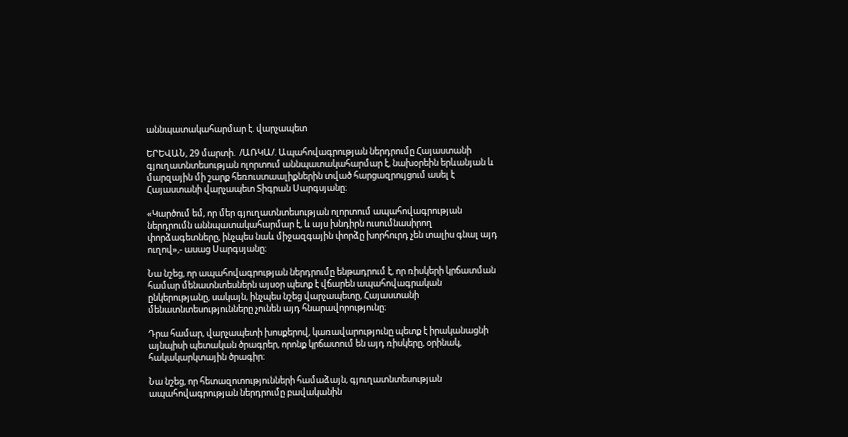աննպատակահարմար է. վարչապետ

ԵՐԵՎԱՆ, 29 մարտի.  /ԱՌԿԱ/. Ապահովագրության ներդրումը Հայաստանի գյուղատնտեսության ոլորտում աննպատակահարմար է, նախօրեին երևանյան և մարզային մի շարք հեռուստաալիքներին տված հարցազրույցում ասել է Հայաստանի վարչապետ Տիգրան Սարգսյանը։

«Կարծում եմ, որ մեր գյուղատնտեսության ոլորտում ապահովագրության ներդրումն աննպատակահարմար է, և այս խնդիրն ուսումնասիրող փորձագետները, ինչպես նաև միջազգային փորձը խորհուրդ չեն տալիս գնալ այդ ուղով»,- ասաց Սարգսյանը։

Նա նշեց, որ ապահովագրության ներդրումը ենթադրում է, որ ռիսկերի կրճատման համար մենատնտեսներն այսօր պետք է վճարեն ապահովագրական ընկերությանը, սակայն, ինչպես նշեց վարչապետը, Հայաստանի մենատնտեսությունները չունեն այդ հնարավորությունը։

Դրա համար, վարչապետի խոսքերով, կառավարությունը պետք է իրականացնի այնպիսի պետական ծրագրեր, որոնք կրճատում են այդ ռիսկերը, օրինակ, հակակարկտային ծրագիր։

Նա նշեց, որ հետազոտությունների համաձայն, գյուղատնտեսության ապահովագրության ներդրումը բավականին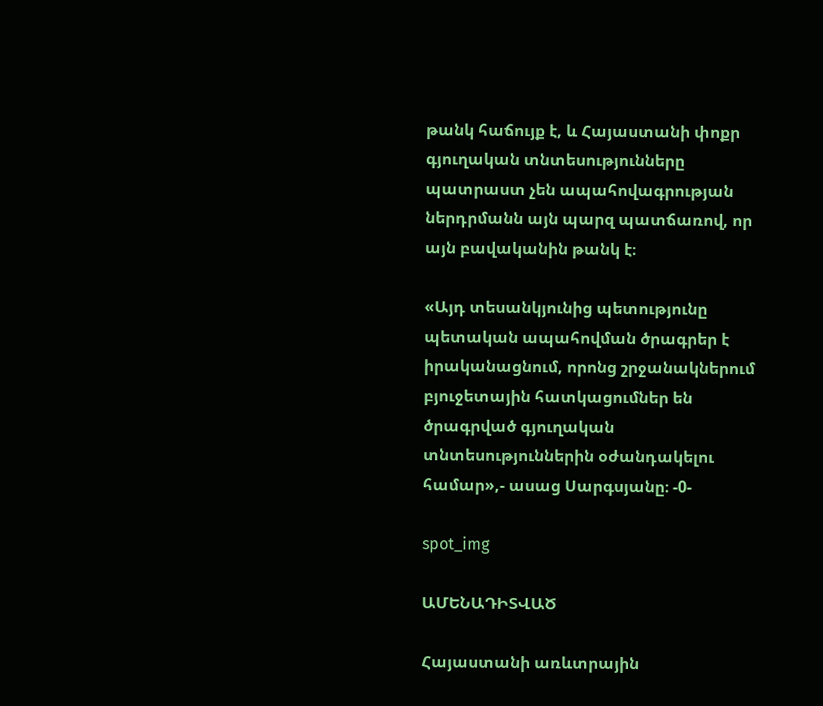թանկ հաճույք է, և Հայաստանի փոքր գյուղական տնտեսությունները պատրաստ չեն ապահովագրության ներդրմանն այն պարզ պատճառով, որ այն բավականին թանկ է։

«Այդ տեսանկյունից պետությունը պետական ապահովման ծրագրեր է իրականացնում, որոնց շրջանակներում բյուջետային հատկացումներ են ծրագրված գյուղական տնտեսություններին օժանդակելու համար»,- ասաց Սարգսյանը։ -0-

spot_img

ԱՄԵՆԱԴԻՏՎԱԾ

Հայաստանի առևտրային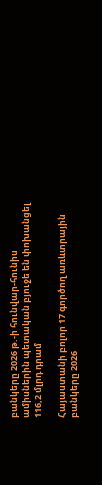բանկերը 2026 թ.-ի հունվար-հունիս ամիսներին պետական բյուջե են փոխանցել 116,2 մլրդ դրամ

Հայաստանի բոլոր 17 գործող առևտրային բանկերը 2026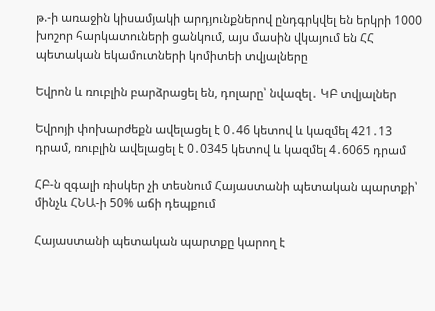թ.-ի առաջին կիսամյակի արդյունքներով ընդգրկվել են երկրի 1000 խոշոր հարկատուների ցանկում, այս մասին վկայում են ՀՀ պետական եկամուտների կոմիտեի տվյալները

Եվրոն և ռուբլին բարձրացել են, դոլարը՝ նվազել․ ԿԲ տվյալներ

Եվրոյի փոխարժեքն ավելացել է 0․46 կետով և կազմել 421․13 դրամ, ռուբլին ավելացել է 0․0345 կետով և կազմել 4․6065 դրամ

ՀԲ-ն զգալի ռիսկեր չի տեսնում Հայաստանի պետական պարտքի՝ մինչև ՀՆԱ-ի 50% աճի դեպքում

Հայաստանի պետական պարտքը կարող է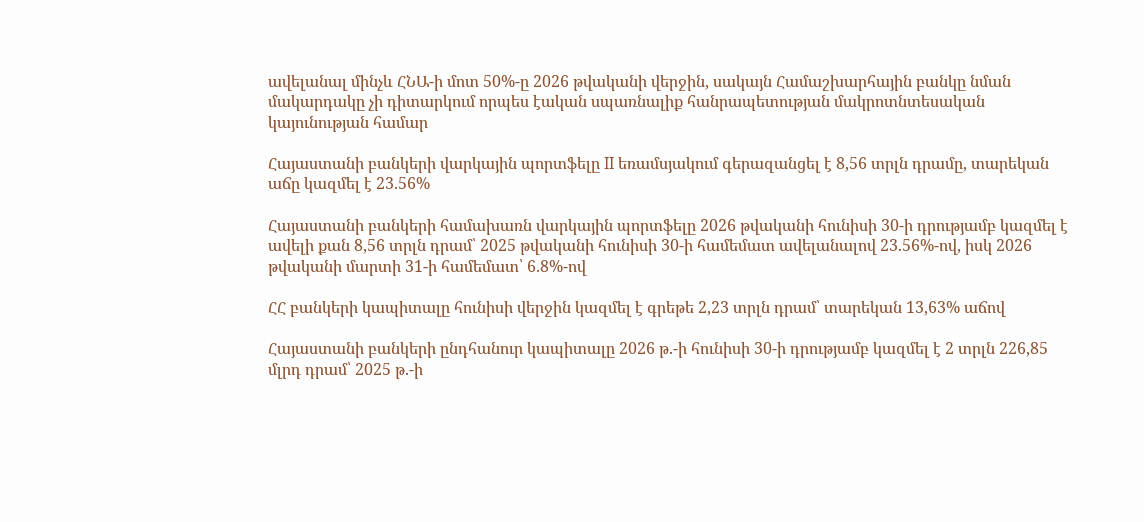ավելանալ մինչև ՀՆԱ-ի մոտ 50%-ը 2026 թվականի վերջին, սակայն Համաշխարհային բանկը նման մակարդակը չի դիտարկում որպես էական սպառնալիք հանրապետության մակրոտնտեսական կայունության համար

Հայաստանի բանկերի վարկային պորտֆելը II եռամսյակում գերազանցել է 8,56 տրլն դրամը, տարեկան աճը կազմել է 23.56%

Հայաստանի բանկերի համախառն վարկային պորտֆելը 2026 թվականի հունիսի 30-ի դրությամբ կազմել է ավելի քան 8,56 տրլն դրամ՝ 2025 թվականի հունիսի 30-ի համեմատ ավելանալով 23.56%-ով, իսկ 2026 թվականի մարտի 31-ի համեմատ՝ 6.8%-ով

ՀՀ բանկերի կապիտալը հունիսի վերջին կազմել է գրեթե 2,23 տրլն դրամ՝ տարեկան 13,63% աճով

Հայաստանի բանկերի ընդհանուր կապիտալը 2026 թ.-ի հունիսի 30-ի դրությամբ կազմել է 2 տրլն 226,85 մլրդ դրամ՝ 2025 թ.-ի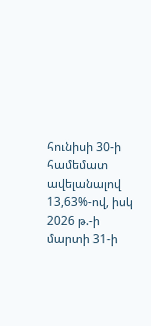հունիսի 30-ի համեմատ ավելանալով 13,63%-ով, իսկ 2026 թ.-ի մարտի 31-ի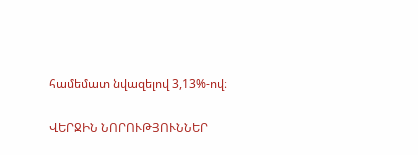համեմատ նվազելով 3,13%-ով։

ՎԵՐՋԻՆ ՆՈՐՈՒԹՅՈՒՆՆԵՐ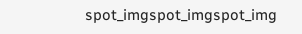spot_imgspot_imgspot_img